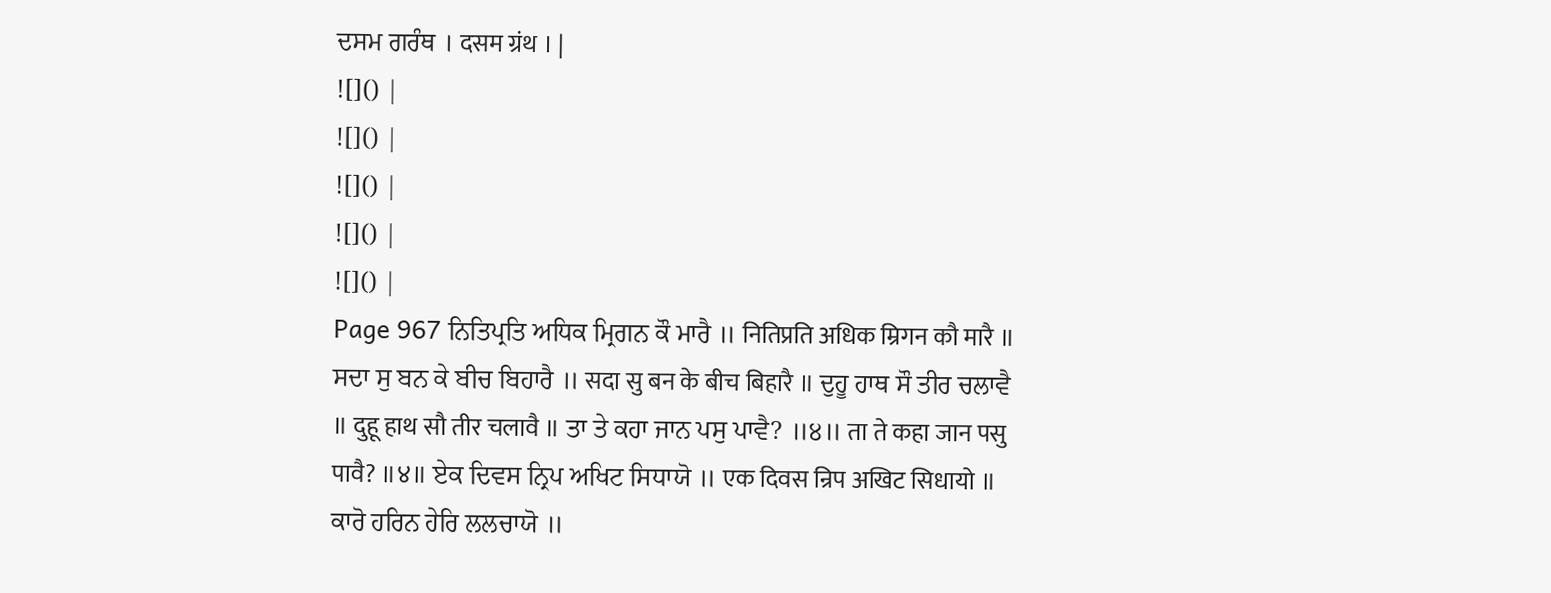ਦਸਮ ਗਰੰਥ । दसम ग्रंथ । |
![]() |
![]() |
![]() |
![]() |
![]() |
Page 967 ਨਿਤਿਪ੍ਰਤਿ ਅਧਿਕ ਮ੍ਰਿਗਨ ਕੌ ਮਾਰੈ ॥ नितिप्रति अधिक म्रिगन कौ मारै ॥ ਸਦਾ ਸੁ ਬਨ ਕੇ ਬੀਚ ਬਿਹਾਰੈ ॥ सदा सु बन के बीच बिहारै ॥ ਦੁਹੂ ਹਾਥ ਸੌ ਤੀਰ ਚਲਾਵੈ ॥ दुहू हाथ सौ तीर चलावै ॥ ਤਾ ਤੇ ਕਹਾ ਜਾਨ ਪਸੁ ਪਾਵੈ? ॥੪॥ ता ते कहा जान पसु पावै? ॥४॥ ਏਕ ਦਿਵਸ ਨ੍ਰਿਪ ਅਖਿਟ ਸਿਧਾਯੋ ॥ एक दिवस न्रिप अखिट सिधायो ॥ ਕਾਰੋ ਹਰਿਨ ਹੇਰਿ ਲਲਚਾਯੋ ॥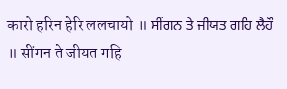कारो हरिन हेरि ललचायो ॥ ਸੀਂਗਨ ਤੇ ਜੀਯਤ ਗਹਿ ਲੈਹੌ ॥ सींगन ते जीयत गहि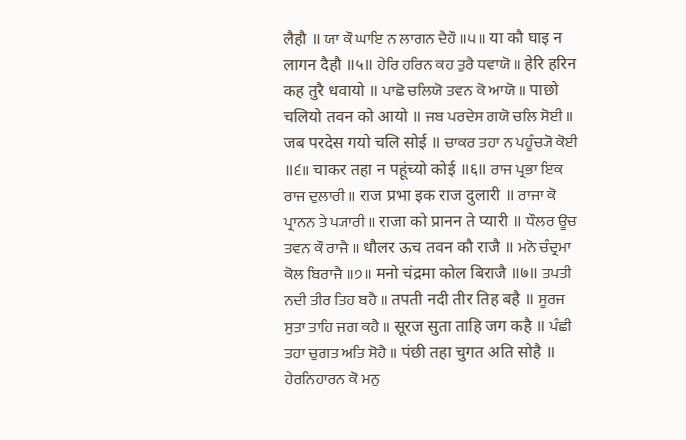लैहौ ॥ ਯਾ ਕੌ ਘਾਇ ਨ ਲਾਗਨ ਦੈਹੌ ॥੫॥ या कौ घाइ न लागन दैहौ ॥५॥ ਹੇਰਿ ਹਰਿਨ ਕਹ ਤੁਰੈ ਧਵਾਯੋ ॥ हेरि हरिन कह तुरै धवायो ॥ ਪਾਛੋ ਚਲਿਯੋ ਤਵਨ ਕੋ ਆਯੋ ॥ पाछो चलियो तवन को आयो ॥ ਜਬ ਪਰਦੇਸ ਗਯੋ ਚਲਿ ਸੋਈ ॥ जब परदेस गयो चलि सोई ॥ ਚਾਕਰ ਤਹਾ ਨ ਪਹੂੰਚ੍ਯੋ ਕੋਈ ॥੬॥ चाकर तहा न पहूंच्यो कोई ॥६॥ ਰਾਜ ਪ੍ਰਭਾ ਇਕ ਰਾਜ ਦੁਲਾਰੀ ॥ राज प्रभा इक राज दुलारी ॥ ਰਾਜਾ ਕੋ ਪ੍ਰਾਨਨ ਤੇ ਪ੍ਯਾਰੀ ॥ राजा को प्रानन ते प्यारी ॥ ਧੌਲਰ ਊਚ ਤਵਨ ਕੌ ਰਾਜੈ ॥ धौलर ऊच तवन कौ राजै ॥ ਮਨੋ ਚੰਦ੍ਰਮਾ ਕੋਲ ਬਿਰਾਜੈ ॥੭॥ मनो चंद्रमा कोल बिराजै ॥७॥ ਤਪਤੀ ਨਦੀ ਤੀਰ ਤਿਹ ਬਹੈ ॥ तपती नदी तीर तिह बहै ॥ ਸੂਰਜ ਸੁਤਾ ਤਾਹਿ ਜਗ ਕਹੈ ॥ सूरज सुता ताहि जग कहै ॥ ਪੰਛੀ ਤਹਾ ਚੁਗਤ ਅਤਿ ਸੋਹੈ ॥ पंछी तहा चुगत अति सोहै ॥ ਹੇਰਨਿਹਾਰਨ ਕੋ ਮਨੁ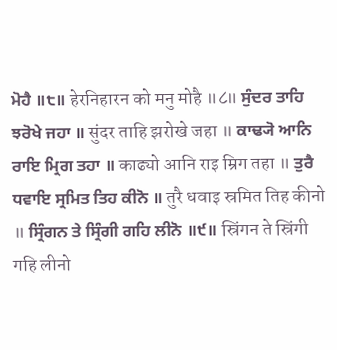ਮੋਹੈ ॥੮॥ हेरनिहारन को मनु मोहै ॥८॥ ਸੁੰਦਰ ਤਾਹਿ ਝਰੋਖੇ ਜਹਾ ॥ सुंदर ताहि झरोखे जहा ॥ ਕਾਢ੍ਯੋ ਆਨਿ ਰਾਇ ਮ੍ਰਿਗ ਤਹਾ ॥ काढ्यो आनि राइ म्रिग तहा ॥ ਤੁਰੈ ਧਵਾਇ ਸ੍ਰਮਿਤ ਤਿਹ ਕੀਨੋ ॥ तुरै धवाइ स्रमित तिह कीनो ॥ ਸ੍ਰਿੰਗਨ ਤੇ ਸ੍ਰਿੰਗੀ ਗਹਿ ਲੀਨੋ ॥੯॥ स्रिंगन ते स्रिंगी गहि लीनो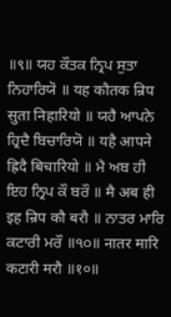॥९॥ ਯਹ ਕੌਤਕ ਨ੍ਰਿਪ ਸੁਤਾ ਨਿਹਾਰਿਯੋ ॥ यह कौतक न्रिप सुता निहारियो ॥ ਯਹੈ ਆਪਨੇ ਹ੍ਰਿਦੈ ਬਿਚਾਰਿਯੋ ॥ यहै आपने ह्रिदै बिचारियो ॥ ਮੈ ਅਬ ਹੀ ਇਹ ਨ੍ਰਿਪ ਕੌ ਬਰੌ ॥ मै अब ही इह न्रिप कौ बरौ ॥ ਨਾਤਰ ਮਾਰਿ ਕਟਾਰੀ ਮਰੌ ॥੧੦॥ नातर मारि कटारी मरौ ॥१०॥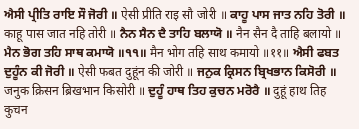ਐਸੀ ਪ੍ਰੀਤਿ ਰਾਇ ਸੌ ਜੋਰੀ ॥ ऐसी प्रीति राइ सौ जोरी ॥ ਕਾਹੂ ਪਾਸ ਜਾਤ ਨਹਿ ਤੋਰੀ ॥ काहू पास जात नहि तोरी ॥ ਨੈਨ ਸੈਨ ਦੈ ਤਾਹਿ ਬਲਾਯੋ ॥ नैन सैन दै ताहि बलायो ॥ ਮੈਨ ਭੋਗ ਤਹਿ ਸਾਥ ਕਮਾਯੋ ॥੧੧॥ मैन भोग तहि साथ कमायो ॥११॥ ਐਸੀ ਫਬਤ ਦੁਹੂੰਨ ਕੀ ਜੋਰੀ ॥ ऐसी फबत दुहूंन की जोरी ॥ ਜਨੁਕ ਕ੍ਰਿਸਨ ਬ੍ਰਿਖਭਾਨ ਕਿਸੋਰੀ ॥ जनुक क्रिसन ब्रिखभान किसोरी ॥ ਦੁਹੂੰ ਹਾਥ ਤਿਹ ਕੁਚਨ ਮਰੋਰੈ ॥ दुहूं हाथ तिह कुचन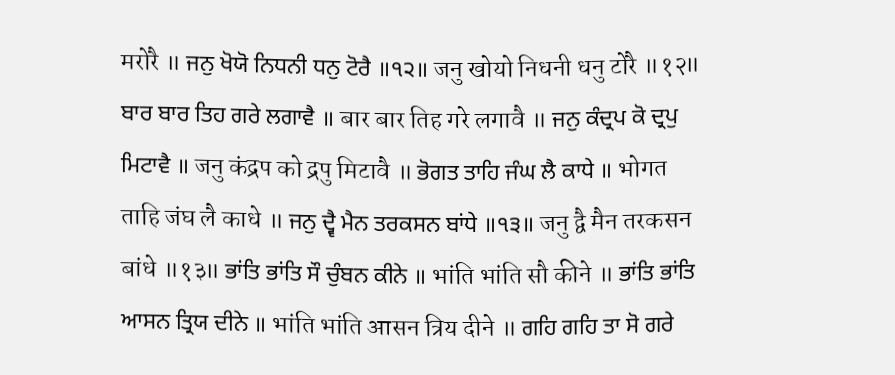मरोरै ॥ ਜਨੁ ਖੋਯੋ ਨਿਧਨੀ ਧਨੁ ਟੋਰੈ ॥੧੨॥ जनु खोयो निधनी धनु टोरै ॥१२॥ ਬਾਰ ਬਾਰ ਤਿਹ ਗਰੇ ਲਗਾਵੈ ॥ बार बार तिह गरे लगावै ॥ ਜਨੁ ਕੰਦ੍ਰਪ ਕੋ ਦ੍ਰਪੁ ਮਿਟਾਵੈ ॥ जनु कंद्रप को द्रपु मिटावै ॥ ਭੋਗਤ ਤਾਹਿ ਜੰਘ ਲੈ ਕਾਧੇ ॥ भोगत ताहि जंघ लै काधे ॥ ਜਨੁ ਦ੍ਵੈ ਮੈਨ ਤਰਕਸਨ ਬਾਂਧੇ ॥੧੩॥ जनु द्वै मैन तरकसन बांधे ॥१३॥ ਭਾਂਤਿ ਭਾਂਤਿ ਸੌ ਚੁੰਬਨ ਕੀਨੇ ॥ भांति भांति सौ कीने ॥ ਭਾਂਤਿ ਭਾਂਤਿ ਆਸਨ ਤ੍ਰਿਯ ਦੀਨੇ ॥ भांति भांति आसन त्रिय दीने ॥ ਗਹਿ ਗਹਿ ਤਾ ਸੋ ਗਰੇ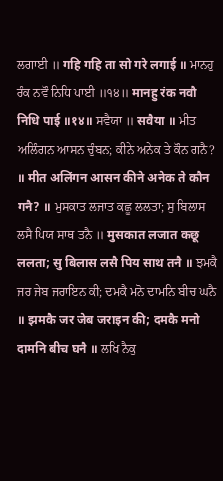ਲਗਾਈ ॥ गहि गहि ता सो गरे लगाई ॥ ਮਾਨਹੁ ਰੰਕ ਨਵੌ ਨਿਧਿ ਪਾਈ ॥੧੪॥ मानहु रंक नवौ निधि पाई ॥१४॥ ਸਵੈਯਾ ॥ सवैया ॥ ਮੀਤ ਅਲਿੰਗਨ ਆਸਨ ਚੁੰਬਨ; ਕੀਨੇ ਅਨੇਕ ਤੇ ਕੌਨ ਗਨੈ? ॥ मीत अलिंगन आसन कीने अनेक ते कौन गनै? ॥ ਮੁਸਕਾਤ ਲਜਾਤ ਕਛੂ ਲਲਤਾ; ਸੁ ਬਿਲਾਸ ਲਸੈ ਪਿਯ ਸਾਥ ਤਨੈ ॥ मुसकात लजात कछू ललता; सु बिलास लसै पिय साथ तनै ॥ ਝਮਕੈ ਜਰ ਜੇਬ ਜਰਾਇਨ ਕੀ; ਦਮਕੈ ਮਨੋ ਦਾਮਨਿ ਬੀਚ ਘਨੈ ॥ झमकै जर जेब जराइन की; दमकै मनो दामनि बीच घनै ॥ ਲਖਿ ਨੈਕੁ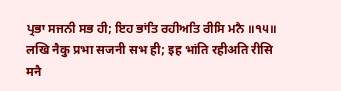ਪ੍ਰਭਾ ਸਜਨੀ ਸਭ ਹੀ; ਇਹ ਭਾਂਤਿ ਰਹੀਅਤਿ ਰੀਸਿ ਮਨੈ ॥੧੫॥ लखि नैकु प्रभा सजनी सभ ही; इह भांति रहीअति रीसि मनै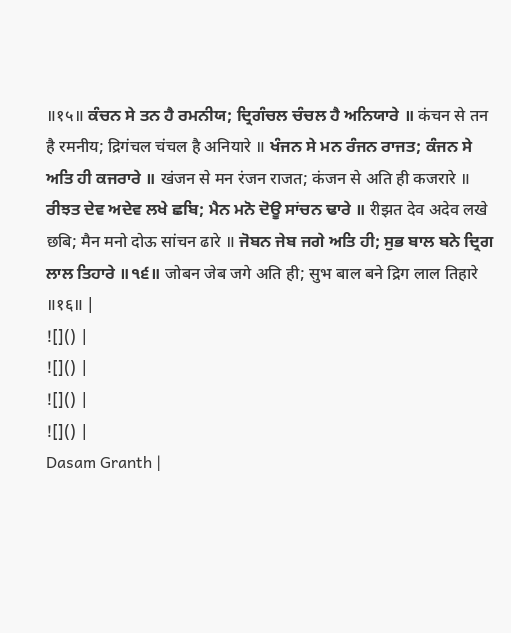॥१५॥ ਕੰਚਨ ਸੇ ਤਨ ਹੈ ਰਮਨੀਯ; ਦ੍ਰਿਗੰਚਲ ਚੰਚਲ ਹੈ ਅਨਿਯਾਰੇ ॥ कंचन से तन है रमनीय; द्रिगंचल चंचल है अनियारे ॥ ਖੰਜਨ ਸੇ ਮਨ ਰੰਜਨ ਰਾਜਤ; ਕੰਜਨ ਸੇ ਅਤਿ ਹੀ ਕਜਰਾਰੇ ॥ खंजन से मन रंजन राजत; कंजन से अति ही कजरारे ॥ ਰੀਝਤ ਦੇਵ ਅਦੇਵ ਲਖੇ ਛਬਿ; ਮੈਨ ਮਨੋ ਦੋਊ ਸਾਂਚਨ ਢਾਰੇ ॥ रीझत देव अदेव लखे छबि; मैन मनो दोऊ सांचन ढारे ॥ ਜੋਬਨ ਜੇਬ ਜਗੇ ਅਤਿ ਹੀ; ਸੁਭ ਬਾਲ ਬਨੇ ਦ੍ਰਿਗ ਲਾਲ ਤਿਹਾਰੇ ॥੧੬॥ जोबन जेब जगे अति ही; सुभ बाल बने द्रिग लाल तिहारे ॥१६॥ |
![]() |
![]() |
![]() |
![]() |
Dasam Granth |